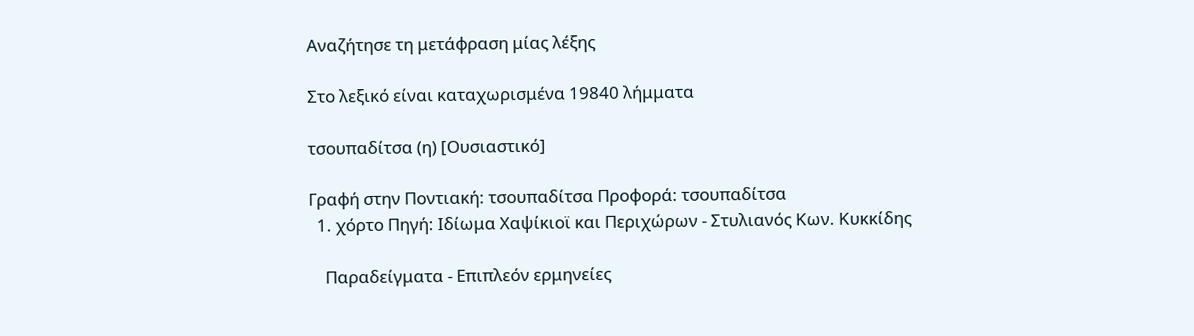Αναζήτησε τη μετάφραση μίας λέξης

Στο λεξικό είναι καταχωρισμένα 19840 λήμματα

τσουπαδίτσα (η) [Ουσιαστικό]

Γραφή στην Ποντιακή: τσουπαδίτσα Προφορά: τσουπαδίτσα
  1. χόρτο Πηγή: Ιδίωμα Χαψίκιοϊ και Περιχώρων - Στυλιανός Κων. Κυκκίδης

    Παραδείγματα - Επιπλεόν ερμηνείες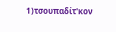1)τσουπαδίτ'κον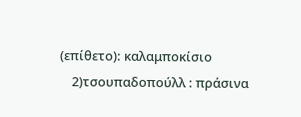(επίθετο): καλαμποκίσιο
    2)τσουπαδοπούλλ : πράσινα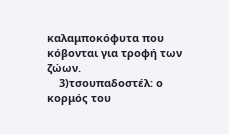καλαμποκόφυτα που κόβονται για τροφή των ζώων.
    3)τσουπαδοστέλ: ο κορμός του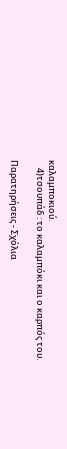καλαμποκιού.
    4)τσουπάδ : το καλαμπόκι και ο καρπός του.

Παρατηρήσεις - Σχόλια